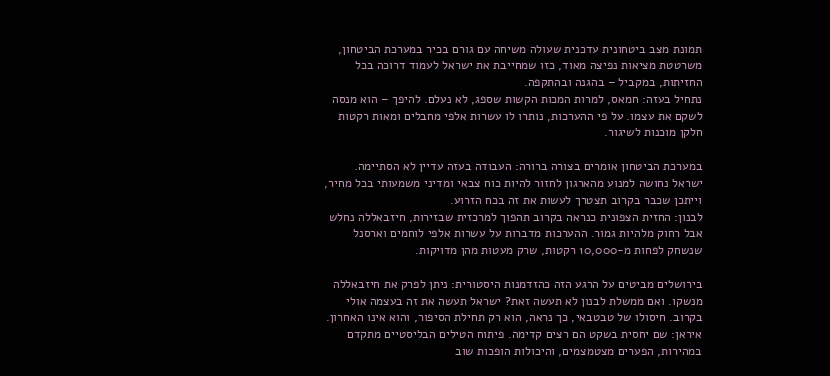תמונת מצב ביטחונית עדכנית שעולה משיחה עם גורם בכיר במערכת הביטחון, משרטטת מציאות נפיצה מאוד, כזו שמחייבת את ישראל לעמוד דרוכה בכל החזיתות, במקביל – בהגנה ובהתקפה.
נתחיל בעזה: חמאס, למרות המכות הקשות שספג, לא נעלם. להיפך – הוא מנסה לשקם את עצמו. על פי ההערכות, נותרו לו עשרות אלפי מחבלים ומאות רקטות חלקן מוכנות לשיגור.

במערכת הביטחון אומרים בצורה ברורה: העבודה בעזה עדיין לא הסתיימה. ישראל נחושה למנוע מהארגון לחזור להיות כוח צבאי ומדיני משמעותי בכל מחיר, וייתכן שכבר בקרוב תצטרך לעשות את זה בכח הזרוע.
לבנון: החזית הצפונית כנראה בקרוב תהפוך למרכזית שבזירות, חיזבאללה נחלש אבל רחוק מלהיות גמור. ההערכות מדברות על עשרות אלפי לוחמים וארסנל שנשחק לפחות מ-10,000 רקטות, שרק מעטות מהן מדויקות.

בירושלים מביטים על הרגע הזה כהזדמנות היסטורית: ניתן לפרק את חיזבאללה מנשקו. ואם ממשלת לבנון לא תעשה זאת? ישראל תעשה את זה בעצמה אולי בקרוב. חיסולו של טבטבאי, כך נראה, הוא רק תחילת הסיפור, והוא אינו האחרון.
איראן: שם יחסית בשקט הם רצים קדימה. פיתוח הטילים הבליסטיים מתקדם במהירות, הפערים מצטמצמים, והיכולות הופכות שוב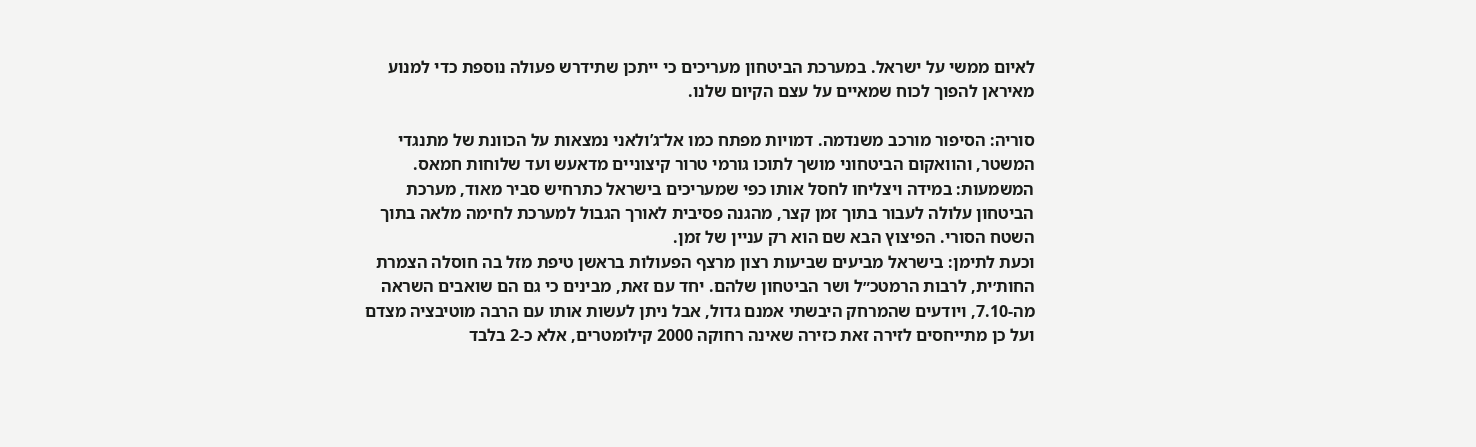לאיום ממשי על ישראל. במערכת הביטחון מעריכים כי ייתכן שתידרש פעולה נוספת כדי למנוע מאיראן להפוך לכוח שמאיים על עצם הקיום שלנו.

סוריה: הסיפור מורכב משנדמה. דמויות מפתח כמו אל־ג’ולאני נמצאות על הכוונת של מתנגדי המשטר, והוואקום הביטחוני מושך לתוכו גורמי טרור קיצוניים מדאעש ועד שלוחות חמאס. המשמעות: במידה ויצליחו לחסל אותו כפי שמעריכים בישראל כתרחיש סביר מאוד, מערכת הביטחון עלולה לעבור בתוך זמן קצר, מהגנה פסיבית לאורך הגבול למערכת לחימה מלאה בתוך השטח הסורי. הפיצוץ הבא שם הוא רק עניין של זמן.
וכעת לתימן: בישראל מביעים שביעות רצון מרצף הפעולות בראשן טיפת מזל בה חוסלה הצמרת החות׳ית, לרבות הרמטכ״ל ושר הביטחון שלהם. יחד עם זאת, מבינים כי גם הם שואבים השראה מה-7.10, ויודעים שהמרחק היבשתי אמנם גדול, אבל ניתן לעשות אותו עם הרבה מוטיבציה מצדם ועל כן מתייחסים לזירה זאת כזירה שאינה רחוקה 2000 קילומטרים, אלא כ-2 בלבד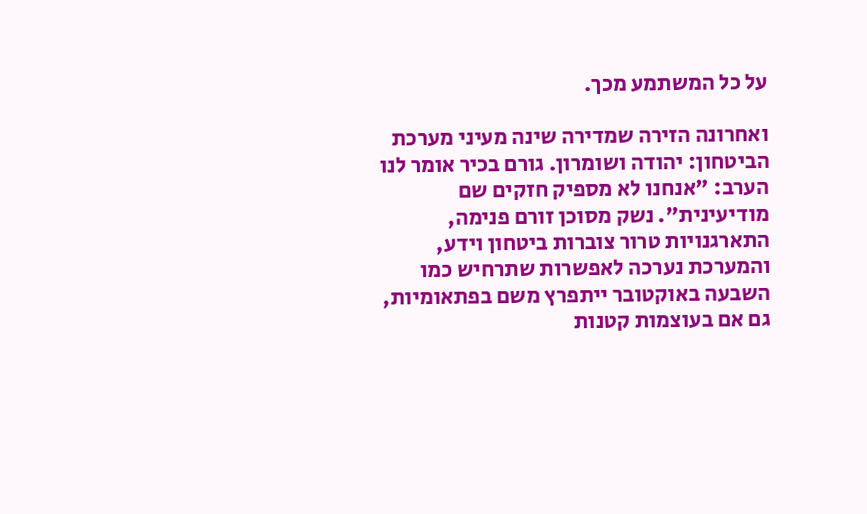על כל המשתמע מכך.

ואחרונה הזירה שמדירה שינה מעיני מערכת הביטחון: יהודה ושומרון. גורם בכיר אומר לנו הערב: "אנחנו לא מספיק חזקים שם מודיעינית". נשק מסוכן זורם פנימה, התארגנויות טרור צוברות ביטחון וידע, והמערכת נערכה לאפשרות שתרחיש כמו השבעה באוקטובר ייתפרץ משם בפתאומיות, גם אם בעוצמות קטנות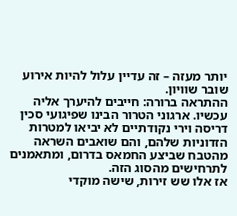יותר מעזה – זה עדיין עלול להיות אירוע שובר שוויון.
ההתראה ברורה: חייבים להיערך אליה עכשיו. ארגוני הטרור הבינו שפיגועי סכין דריסה וירי נקודתיים לא יביאו למטרות הזדוניות שלהם, והם שואבים השראה מהטבח שביצע החמאס בדרום, ומתאמנים לתרחישים מהסוג הזה.
אז אלו שש זירות, שישה מוקדי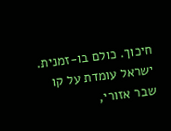חיכוך. כולם בו-זמנית. ישראל עומדת על קו שבר אזורי,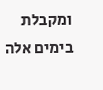ומקבלת בימים אלה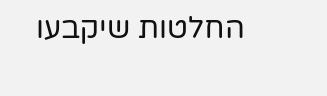החלטות שיקבעו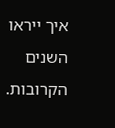איך ייראו השנים הקרובות.